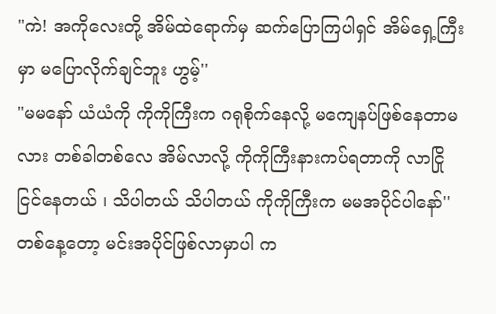"ကဲ! အကိုလေးတို့ အိမ်ထဲရောက်မှ ဆက်ပြောကြပါရှင် အိမ်ရှေ့ကြီးမှာ မပြောလိုက်ချင်ဘူး ဟွမ့်''
"မမနော် ယံယံကို ကိုကိုကြီးက ဂရုစိုက်နေလို့ မကျေနပ်ဖြစ်နေတာမလား တစ်ခါတစ်လေ အိမ်လာလို့ ကိုကိုကြီးနားကပ်ရတာကို လာငြိုငြင်နေတယ် ၊ သိပါတယ် သိပါတယ် ကိုကိုကြီးက မမအပိုင်ပါနော်''
တစ်နေ့တော့ မင်းအပိုင်ဖြစ်လာမှာပါ က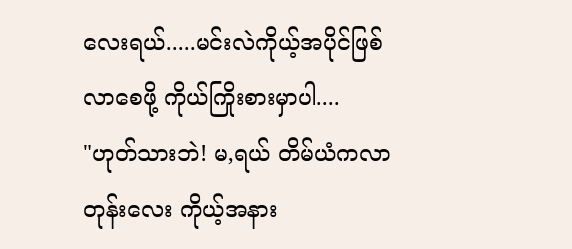လေးရယ်.....မင်းလဲကိုယ့်အပိုင်ဖြစ်လာစေဖို့ ကိုယ်ကြိုးစားမှာပါ....
"ဟုတ်သားဘဲ! မ,ရယ် တိမ်ယံကလာတုန်းလေး ကိုယ့်အနား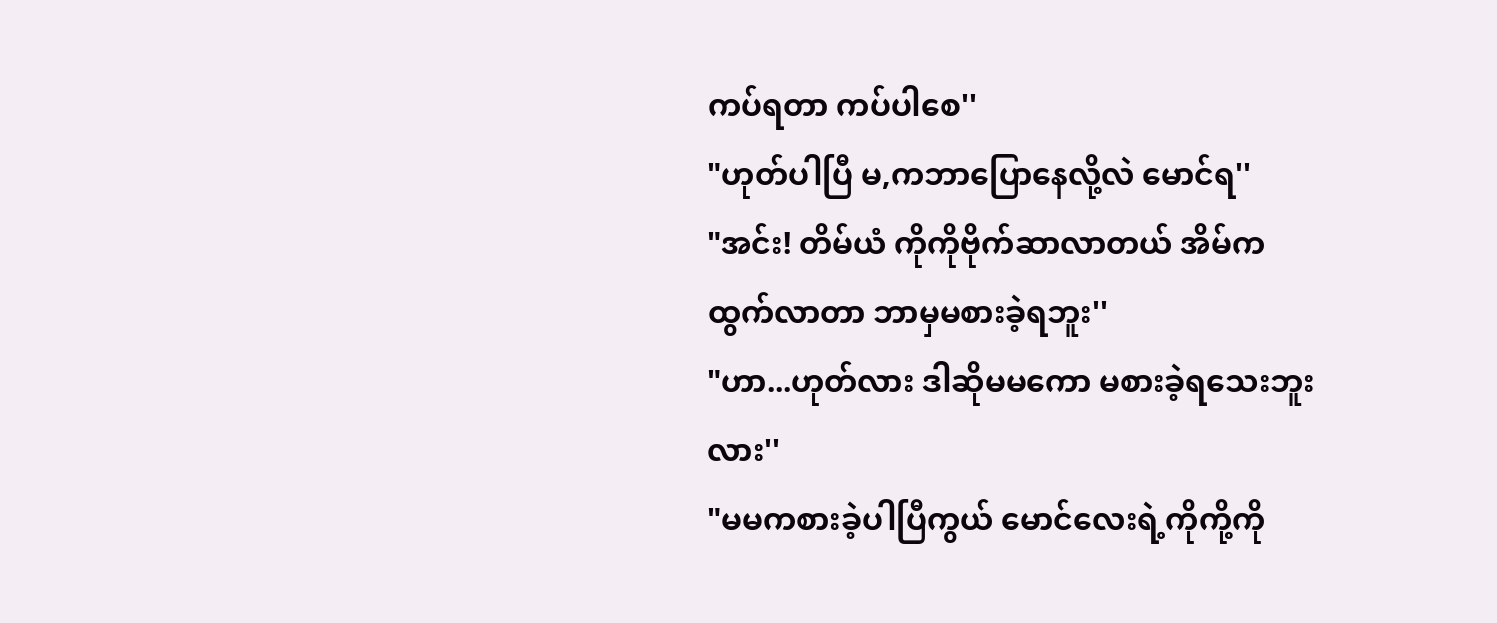ကပ်ရတာ ကပ်ပါစေ''
"ဟုတ်ပါပြီ မ,ကဘာပြောနေလို့လဲ မောင်ရ''
"အင်း! တိမ်ယံ ကိုကိုဗိုက်ဆာလာတယ် အိမ်ကထွက်လာတာ ဘာမှမစားခဲ့ရဘူး''
"ဟာ...ဟုတ်လား ဒါဆိုမမကော မစားခဲ့ရသေးဘူးလား''
"မမကစားခဲ့ပါပြီကွယ် မောင်လေးရဲ့ကိုကို့ကို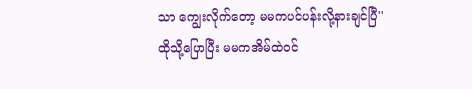သာ ကျွေးလိုက်တော့ မမကပင်ပန်းလို့နားချင်ပြီ''
ထိုသို့ပြောပြီး မမကအိမ်ထဲဝင်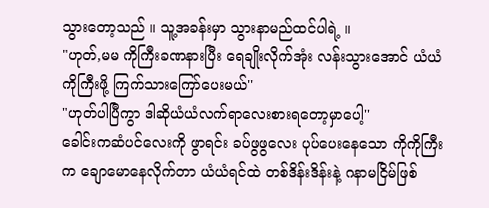သွားတော့သည် ။ သူ့အခန်းမှာ သွားနာမည်ထင်ပါရဲ့ ။
"ဟုတ်,မမ ကိုကြီးခဏနားပြီး ရေချိုးလိုက်အုံး လန်းသွားအောင် ယံယံ ကိုကြီးဖို့ ကြက်သားကြော်ပေးမယ်''
"ဟုတ်ပါပြီကွာ ဒါဆိုယံယံလက်ရာလေးစားရတော့မှာပေါ့''
ခေါင်းကဆံပင်လေးကို ဖွာရင်း ခပ်ဖွဖွလေး ပုပ်ပေးနေသော ကိုကိုကြီးက ချောမောနေလိုက်တာ ယံယံရင်ထဲ တစ်ဒိန်းဒိန်းနဲ့ ဂနာမငြိမ်ဖြစ်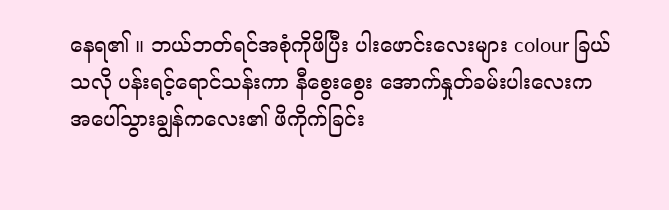နေရ၏ ။ ဘယ်ဘတ်ရင်အစုံကိုဖိပြီး ပါးဖောင်းလေးများ colour ခြယ်သလို ပန်းရင့်ရောင်သန်းကာ နီစွေးစွေး အောက်နှုတ်ခမ်းပါးလေးက အပေါ်သွားချွန်ကလေး၏ ဖိကိုက်ခြင်း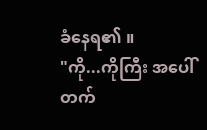ခံနေရ၏ ။
"ကို...ကိုကြီး အပေါ်တက်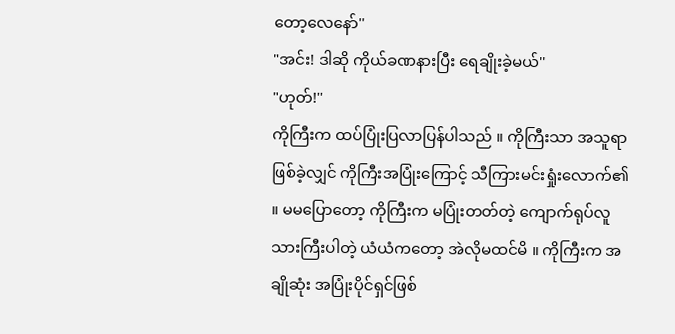တော့လေနော်''
"အင်း! ဒါဆို ကိုယ်ခဏနားပြီး ရေချိုးခဲ့မယ်''
"ဟုတ်!''
ကိုကြီးက ထပ်ပြုံးပြလာပြန်ပါသည် ။ ကိုကြီးသာ အသူရာဖြစ်ခဲ့လျှင် ကိုကြီးအပြုံးကြောင့် သီကြားမင်းရှုံးလောက်၏ ။ မမပြောတော့ ကိုကြီးက မပြုံးတတ်တဲ့ ကျောက်ရုပ်လူသားကြီးပါတဲ့ ယံယံကတော့ အဲလိုမထင်မိ ။ ကိုကြီးက အချိုဆုံး အပြုံးပိုင်ရှင်ဖြစ်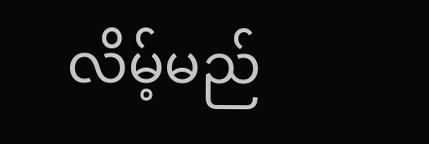လိမ့်မည်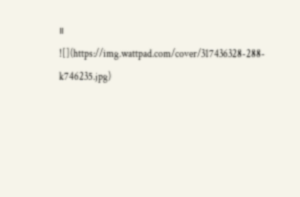။
![](https://img.wattpad.com/cover/317436328-288-k746235.jpg)